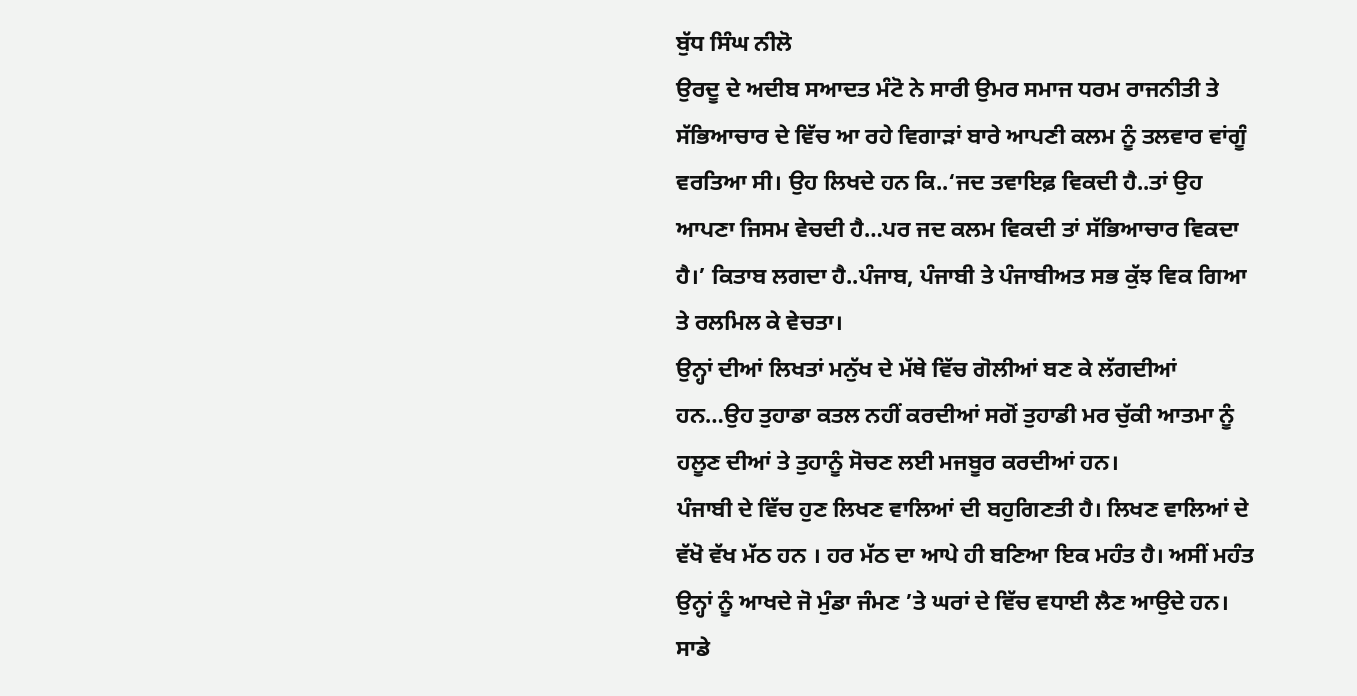ਬੁੱਧ ਸਿੰਘ ਨੀਲੋ
ਉਰਦੂ ਦੇ ਅਦੀਬ ਸਆਦਤ ਮੰਟੋ ਨੇ ਸਾਰੀ ਉਮਰ ਸਮਾਜ ਧਰਮ ਰਾਜਨੀਤੀ ਤੇ ਸੱਭਿਆਚਾਰ ਦੇ ਵਿੱਚ ਆ ਰਹੇ ਵਿਗਾੜਾਂ ਬਾਰੇ ਆਪਣੀ ਕਲਮ ਨੂੰ ਤਲਵਾਰ ਵਾਂਗੂੰ ਵਰਤਿਆ ਸੀ। ਉਹ ਲਿਖਦੇ ਹਨ ਕਿ..‘ਜਦ ਤਵਾਇਫ਼ ਵਿਕਦੀ ਹੈ..ਤਾਂ ਉਹ ਆਪਣਾ ਜਿਸਮ ਵੇਚਦੀ ਹੈ…ਪਰ ਜਦ ਕਲਮ ਵਿਕਦੀ ਤਾਂ ਸੱਭਿਆਚਾਰ ਵਿਕਦਾ ਹੈ।’ ਕਿਤਾਬ ਲਗਦਾ ਹੈ..ਪੰਜਾਬ, ਪੰਜਾਬੀ ਤੇ ਪੰਜਾਬੀਅਤ ਸਭ ਕੁੱਝ ਵਿਕ ਗਿਆ ਤੇ ਰਲਮਿਲ ਕੇ ਵੇਚਤਾ।
ਉਨ੍ਹਾਂ ਦੀਆਂ ਲਿਖਤਾਂ ਮਨੁੱਖ ਦੇ ਮੱਥੇ ਵਿੱਚ ਗੋਲੀਆਂ ਬਣ ਕੇ ਲੱਗਦੀਆਂ ਹਨ…ਉਹ ਤੁਹਾਡਾ ਕਤਲ ਨਹੀਂ ਕਰਦੀਆਂ ਸਗੋਂ ਤੁਹਾਡੀ ਮਰ ਚੁੱਕੀ ਆਤਮਾ ਨੂੰ ਹਲੂਣ ਦੀਆਂ ਤੇ ਤੁਹਾਨੂੰ ਸੋਚਣ ਲਈ ਮਜਬੂਰ ਕਰਦੀਆਂ ਹਨ।
ਪੰਜਾਬੀ ਦੇ ਵਿੱਚ ਹੁਣ ਲਿਖਣ ਵਾਲਿਆਂ ਦੀ ਬਹੁਗਿਣਤੀ ਹੈ। ਲਿਖਣ ਵਾਲਿਆਂ ਦੇ ਵੱਖੋ ਵੱਖ ਮੱਠ ਹਨ । ਹਰ ਮੱਠ ਦਾ ਆਪੇ ਹੀ ਬਣਿਆ ਇਕ ਮਹੰਤ ਹੈ। ਅਸੀਂ ਮਹੰਤ ਉਨ੍ਹਾਂ ਨੂੰ ਆਖਦੇ ਜੋ ਮੁੰਡਾ ਜੰਮਣ ’ਤੇ ਘਰਾਂ ਦੇ ਵਿੱਚ ਵਧਾਈ ਲੈਣ ਆਉਦੇ ਹਨ। ਸਾਡੇ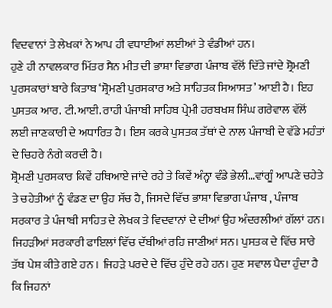ਵਿਦਵਾਨਾਂ ਤੇ ਲੇਖਕਾਂ ਨੇ ਆਪ ਹੀ ਵਧਾਈਆਂ ਲਈਆਂ ਤੇ ਵੰਡੀਆਂ ਹਨ।
ਹੁਣੇ ਹੀ ਨਾਵਲਕਾਰ ਮਿੱਤਰ ਸੈਨ ਮੀਤ ਦੀ ਭਾਸ਼ਾ ਵਿਭਾਗ ਪੰਜਾਬ ਵੱਲੋਂ ਦਿੱਤੇ ਜਾਂਦੇ ਸ਼੍ਰੋਮਣੀ ਪੁਰਸਕਾਰਾਂ ਬਾਰੇ ਕਿਤਾਬ ‘ਸ਼੍ਰੋਮਣੀ ਪੁਰਸਕਾਰ ਅਤੇ ਸਾਹਿਤਕ ਸਿਆਸਤ’ ਆਈ ਹੈ। ਇਹ ਪੁਸਤਕ ਆਰ. ਟੀ.ਆਈ. ਰਾਹੀ ਪੰਜਾਬੀ ਸਾਹਿਬ ਪ੍ਰੇਮੀ ਹਰਬਖਸ਼ ਸਿੰਘ ਗਰੇਵਾਲ ਵੱਲੋਂ ਲਈ ਜਾਣਕਾਰੀ ਦੇ ਅਧਾਰਿਤ ਹੈ। ਇਸ ਕਰਕੇ ਪੁਸਤਕ ਤੱਥਾਂ ਦੇ ਨਾਲ ਪੰਜਾਬੀ ਦੇ ਵੱਡੇ ਮਹੰਤਾਂ ਦੇ ਚਿਹਰੇ ਨੰਗੇ ਕਰਦੀ ਹੈ।
ਸ਼੍ਰੋਮਣੀ ਪੁਰਸਕਾਰ ਕਿਵੇਂ ਹਥਿਆਏ ਜਾਂਦੇ ਰਹੇ ਤੇ ਕਿਵੇਂ ਅੰਨ੍ਹਾ ਵੰਡੇ ਭੇਲੀ…ਵਾਂਗੂੰ ਆਪਣੇ ਚਹੇਤੇ ਤੇ ਚਹੇਤੀਆਂ ਨੂੰ ਵੰਡਣ ਦਾ ਉਹ ਸੱਚ ਹੈ, ਜਿਸਦੇ ਵਿੱਚ ਭਾਸ਼ਾ ਵਿਭਾਗ ਪੰਜਾਬ , ਪੰਜਾਬ ਸਰਕਾਰ ਤੇ ਪੰਜਾਬੀ ਸਾਹਿਤ ਦੇ ਲੇਖਕ ਤੇ ਵਿਦਵਾਨਾਂ ਦੇ ਦੀਆਂ ਉਹ ਅੰਦਰਲੀਆਂ ਗੱਲਾਂ ਹਨ। ਜਿਹੜੀਆਂ ਸਰਕਾਰੀ ਫਾਇਲਾਂ ਵਿੱਚ ਦੱਬੀਆਂ ਰਹਿ ਜਾਣੀਆਂ ਸਨ। ਪੁਸਤਕ ਦੇ ਵਿੱਚ ਸਾਰੇ ਤੱਥ ਪੇਸ਼ ਕੀਤੇ ਗਏ ਹਨ । ਜਿਹੜੇ ਪਰਦੇ ਦੇ ਵਿੱਚ ਹੁੰਦੇ ਰਹੇ ਹਨ। ਹੁਣ ਸਵਾਲ ਪੈਦਾ ਹੁੰਦਾ ਹੈ ਕਿ ਜਿਹਨਾਂ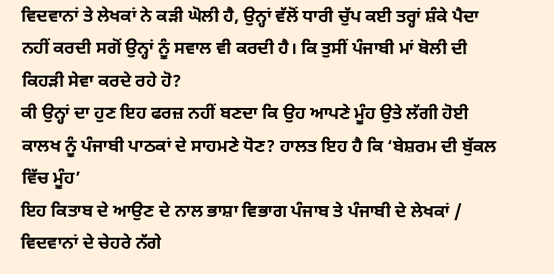ਵਿਦਵਾਨਾਂ ਤੇ ਲੇਖਕਾਂ ਨੇ ਕੜੀ ਘੋਲੀ ਹੈ, ਉਨ੍ਹਾਂ ਵੱਲੋਂ ਧਾਰੀ ਚੁੱਪ ਕਈ ਤਰ੍ਹਾਂ ਸ਼ੰਕੇ ਪੈਦਾ ਨਹੀਂ ਕਰਦੀ ਸਗੋਂ ਉਨ੍ਹਾਂ ਨੂੰ ਸਵਾਲ ਵੀ ਕਰਦੀ ਹੈ। ਕਿ ਤੁਸੀਂ ਪੰਜਾਬੀ ਮਾਂ ਬੋਲੀ ਦੀ ਕਿਹੜੀ ਸੇਵਾ ਕਰਦੇ ਰਹੇ ਹੋ?
ਕੀ ਉਨ੍ਹਾਂ ਦਾ ਹੁਣ ਇਹ ਫਰਜ਼ ਨਹੀਂ ਬਣਦਾ ਕਿ ਉਹ ਆਪਣੇ ਮੂੰਹ ਉਤੇ ਲੱਗੀ ਹੋਈ ਕਾਲਖ ਨੂੰ ਪੰਜਾਬੀ ਪਾਠਕਾਂ ਦੇ ਸਾਹਮਣੇ ਧੋਣ? ਹਾਲਤ ਇਹ ਹੈ ਕਿ ‘ਬੇਸ਼ਰਮ ਦੀ ਬੁੱਕਲ ਵਿੱਚ ਮੂੰਹ’
ਇਹ ਕਿਤਾਬ ਦੇ ਆਉਣ ਦੇ ਨਾਲ ਭਾਸ਼ਾ ਵਿਭਾਗ ਪੰਜਾਬ ਤੇ ਪੰਜਾਬੀ ਦੇ ਲੇਖਕਾਂ / ਵਿਦਵਾਨਾਂ ਦੇ ਚੇਹਰੇ ਨੱਗੇ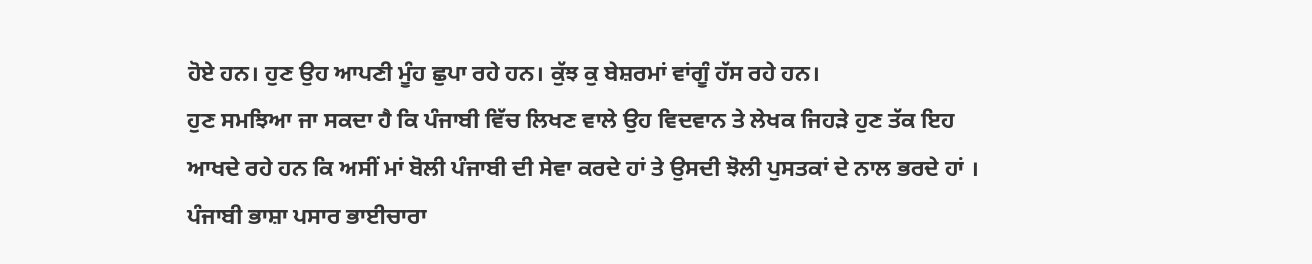ਹੋਏ ਹਨ। ਹੁਣ ਉਹ ਆਪਣੀ ਮੂੰਹ ਛੁਪਾ ਰਹੇ ਹਨ। ਕੁੱਝ ਕੁ ਬੇਸ਼ਰਮਾਂ ਵਾਂਗੂੰ ਹੱਸ ਰਹੇ ਹਨ।
ਹੁਣ ਸਮਝਿਆ ਜਾ ਸਕਦਾ ਹੈ ਕਿ ਪੰਜਾਬੀ ਵਿੱਚ ਲਿਖਣ ਵਾਲੇ ਉਹ ਵਿਦਵਾਨ ਤੇ ਲੇਖਕ ਜਿਹੜੇ ਹੁਣ ਤੱਕ ਇਹ ਆਖਦੇ ਰਹੇ ਹਨ ਕਿ ਅਸੀਂ ਮਾਂ ਬੋਲੀ ਪੰਜਾਬੀ ਦੀ ਸੇਵਾ ਕਰਦੇ ਹਾਂ ਤੇ ਉਸਦੀ ਝੋਲੀ ਪੁਸਤਕਾਂ ਦੇ ਨਾਲ ਭਰਦੇ ਹਾਂ ।
ਪੰਜਾਬੀ ਭਾਸ਼ਾ ਪਸਾਰ ਭਾਈਚਾਰਾ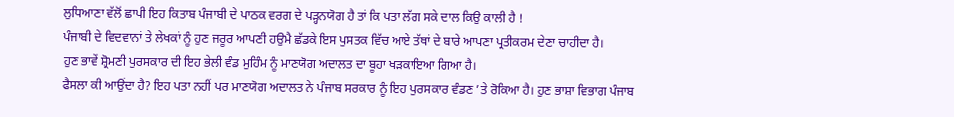ਲੁਧਿਆਣਾ ਵੱਲੋਂ ਛਾਪੀ ਇਹ ਕਿਤਾਬ ਪੰਜਾਬੀ ਦੇ ਪਾਠਕ ਵਰਗ ਦੇ ਪੜ੍ਹਨਯੋਗ ਹੈ ਤਾਂ ਕਿ ਪਤਾ ਲੱਗ ਸਕੇ ਦਾਲ ਕਿਉ ਕਾਲੀ ਹੈ !
ਪੰਜਾਬੀ ਦੇ ਵਿਦਵਾਨਾਂ ਤੇ ਲੇਖਕਾਂ ਨੂੰ ਹੁਣ ਜਰੂਰ ਆਪਣੀ ਹਉਮੈ ਛੱਡਕੇ ਇਸ ਪੁਸਤਕ ਵਿੱਚ ਆਏ ਤੱਥਾਂ ਦੇ ਬਾਰੇ ਆਪਣਾ ਪ੍ਰਤੀਕਰਮ ਦੇਣਾ ਚਾਹੀਦਾ ਹੈ।
ਹੁਣ ਭਾਵੇਂ ਸ਼੍ਰੋਮਣੀ ਪੁਰਸਕਾਰ ਦੀ ਇਹ ਭੇਲੀ ਵੰਡ ਮੁਹਿੰਮ ਨੂੰ ਮਾਣਯੋਗ ਅਦਾਲਤ ਦਾ ਬੂਹਾ ਖੜਕਾਇਆ ਗਿਆ ਹੈ।
ਫੈਸਲਾ ਕੀ ਆਉਂਦਾ ਹੈ? ਇਹ ਪਤਾ ਨਹੀਂ ਪਰ ਮਾਣਯੋਗ ਅਦਾਲਤ ਨੇ ਪੰਜਾਬ ਸਰਕਾਰ ਨੂੰ ਇਹ ਪੁਰਸਕਾਰ ਵੰਡਣ ’ਤੇ ਰੋਕਿਆ ਹੈ। ਹੁਣ ਭਾਸ਼ਾ ਵਿਭਾਗ ਪੰਜਾਬ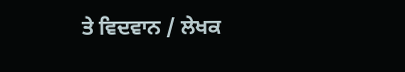ਤੇ ਵਿਦਵਾਨ / ਲੇਖਕ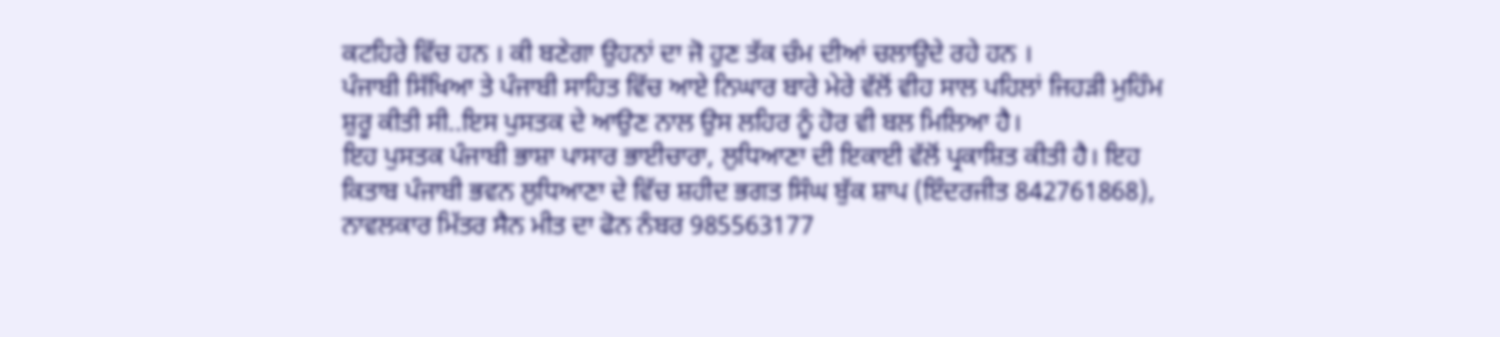ਕਟਹਿਰੇ ਵਿੱਚ ਹਨ । ਕੀ ਬਣੇਗਾ ਉਹਨਾਂ ਦਾ ਜੋ ਹੁਣ ਤੱਕ ਚੰਮ ਦੀਆਂ ਚਲਾਉਦੇ ਰਹੇ ਹਨ ।
ਪੰਜਾਬੀ ਸਿੱਖਿਆ ਤੇ ਪੰਜਾਬੀ ਸਾਹਿਤ ਵਿੱਚ ਆਏ ਨਿਘਾਰ ਬਾਰੇ ਮੇਰੇ ਵੱਲੋਂ ਵੀਹ ਸਾਲ ਪਹਿਲਾਂ ਜਿਹੜੀ ਮੁਹਿੰਮ ਸ਼ੁਰੂ ਕੀਤੀ ਸੀ..ਇਸ ਪੁਸਤਕ ਦੇ ਆਉਣ ਨਾਲ ਉਸ ਲਹਿਰ ਨੂੰ ਹੋਰ ਵੀ ਬਲ ਮਿਲਿਆ ਹੈ।
ਇਹ ਪੁਸਤਕ ਪੰਜਾਬੀ ਭਾਸ਼ਾ ਪਾਸਾਰ ਭਾਈਚਾਰਾ, ਲੁਧਿਆਣਾ ਦੀ ਇਕਾਈ ਵੱਲੋਂ ਪ੍ਰਕਾਸ਼ਿਤ ਕੀਤੀ ਹੈ। ਇਹ ਕਿਤਾਬ ਪੰਜਾਬੀ ਭਵਨ ਲੁਧਿਆਣਾ ਦੇ ਵਿੱਚ ਸ਼ਹੀਦ ਭਗਤ ਸਿੰਘ ਬੁੱਕ ਸ਼ਾਪ (ਇੰਦਰਜੀਤ 842761868), ਨਾਵਲਕਾਰ ਮਿੱਤਰ ਸੈਨ ਮੀਤ ਦਾ ਫੋਨ ਨੰਬਰ 985563177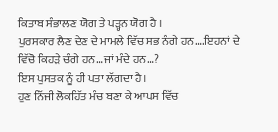ਕਿਤਾਬ ਸੰਭਾਲਣ ਯੋਗ ਤੇ ਪੜ੍ਹਨ ਯੋਗ ਹੈ ।
ਪੁਰਸਕਾਰ ਲੈਣ ਦੇਣ ਦੇ ਮਾਮਲੇ ਵਿੱਚ ਸਭ ਨੰਗੇ ਹਨ….ਇਹਨਾਂ ਦੇ ਵਿੱਚੋ ਕਿਹੜੇ ਚੰਗੇ ਹਨ…ਜਾਂ ਮੰਦੇ ਹਨ…?
ਇਸ ਪੁਸਤਕ ਨੂੰ ਹੀ ਪਤਾ ਲੱਗਦਾ ਹੈ।
ਹੁਣ ਨਿੱਜੀ ਲੋਕਹਿੱਤ ਮੰਚ ਬਣਾ ਕੇ ਆਪਸ ਵਿੱਚ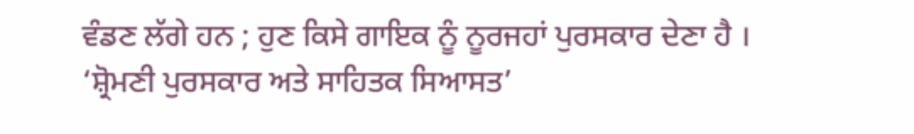ਵੰਡਣ ਲੱਗੇ ਹਨ ; ਹੁਣ ਕਿਸੇ ਗਾਇਕ ਨੂੰ ਨੂਰਜਹਾਂ ਪੁਰਸਕਾਰ ਦੇਣਾ ਹੈ ।
‘ਸ਼੍ਰੋਮਣੀ ਪੁਰਸਕਾਰ ਅਤੇ ਸਾਹਿਤਕ ਸਿਆਸਤ’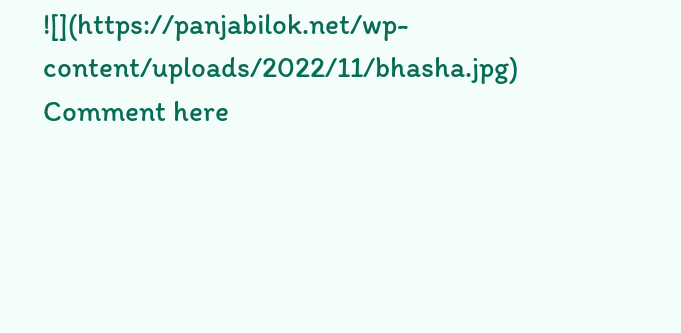![](https://panjabilok.net/wp-content/uploads/2022/11/bhasha.jpg)
Comment here